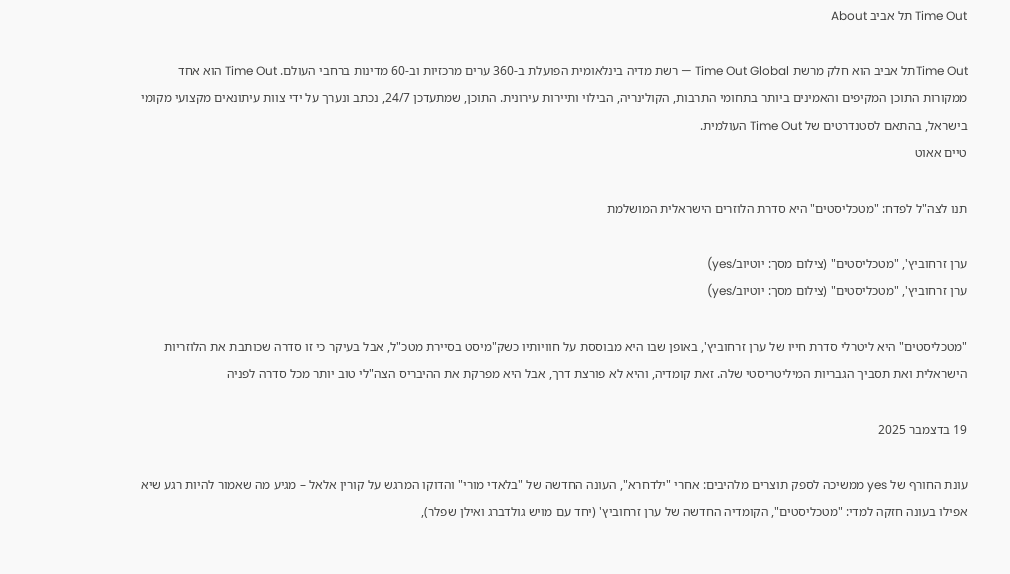Time Out תל אביב About

Time Outתל אביב הוא חלק מרשת Time Out Global — רשת מדיה בינלאומית הפועלת ב-360 ערים מרכזיות וב-60 מדינות ברחבי העולם. Time Out הוא אחד ממקורות התוכן המקיפים והאמינים ביותר בתחומי התרבות, הקולינריה, הבילוי ותיירות עירונית. התוכן, שמתעדכן 24/7, נכתב ונערך על ידי צוות עיתונאים מקצועי מקומי בישראל, בהתאם לסטנדרטים של Time Out העולמית.
טיים אאוט

תנו לצה"ל לפדח: "מטכליסטים" היא סדרת הלוזרים הישראלית המושלמת

ערן זרחוביץ', "מטכליסטים" (צילום מסך: יוטיוב/yes)
ערן זרחוביץ', "מטכליסטים" (צילום מסך: יוטיוב/yes)

"מטכליסטים" היא ליטרלי סדרת חייו של ערן זרחוביץ', באופן שבו היא מבוססת על חוויותיו כשק"מיסט בסיירת מטכ"ל, אבל בעיקר כי זו סדרה שכותבת את הלוזריות הישראלית ואת תסביך הגבריות המיליטריסטי שלה. זאת קומדיה, והיא לא פורצת דרך, אבל היא מפרקת את ההיבריס הצה"לי טוב יותר מכל סדרה לפניה

19 בדצמבר 2025

עונת החורף של yes ממשיכה לספק תוצרים מלהיבים: אחרי "ילדחרא", העונה החדשה של "בלאדי מורי" והדוקו המרגש על קורין אלאל – מגיע מה שאמור להיות רגע שיא אפילו בעונה חזקה למדי: "מטכליסטים", הקומדיה החדשה של ערן זרחוביץ' (יחד עם מויש גולדברג ואילן שפלר),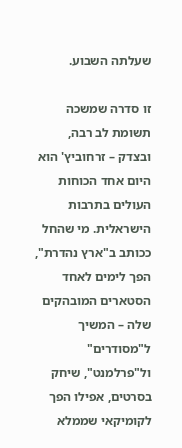שעלתה השבוע.

זו סדרה שמשכה תשומת לב רבה, ובצדק – זרחוביץ' הוא היום אחד הכוחות העולים בתרבות הישראלית. מי שהחל ככותב ב"ארץ נהדרת", הפך לימים לאחד הסטארים המובהקים שלה – המשיך ל"מסודרים" ול"פרלמנט", שיחק בסרטים, אפילו הפך לקומיקאי שממלא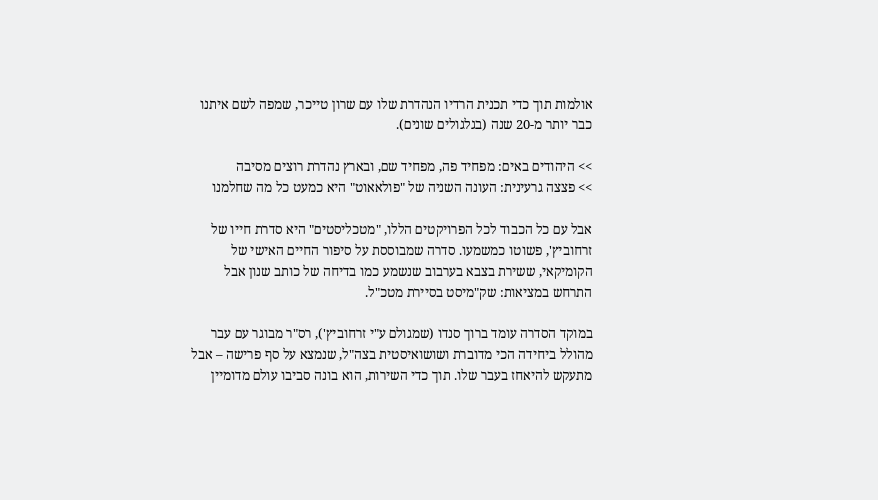אולמות תוך כדי תכנית הרדיו הנהדרת שלו עם שרון טייכר, שמפה לשם איתנו כבר יותר מ-20 שנה (בגלגולים שונים).

>> היהודים באים: מפחיד פה, מפחיד שם, ובארץ נהדרת רוצים מסיבה
>> פצצה גרעינית: העונה השניה של "פולאאוט" היא כמעט כל מה שחלמנו

אבל עם כל הכבוד לכל הפרויקטים הללו, "מטכליסטים" היא סדרת חייו של זרחוביץ', פשוטו כמשמעו. סדרה שמבוססת על סיפור החיים האישי של הקומיקאי, ששירת בצבא בערבוב שנשמע כמו בדיחה של כותב שנון אבל התרחש במציאות: שק"מיסט בסיירת מטכ"ל.

במוקד הסדרה עומד ברוך סנדו (שמגולם ע"י זרחוביץ'), רס"ר מבוגר עם עבר מהולל ביחידה הכי מדוברת ושושואיסטית בצה"ל, שנמצא על סף פרישה – אבל מתעקש להיאחז בעבר שלו. תוך כדי השירות, הוא בונה סביבו עולם מדומיין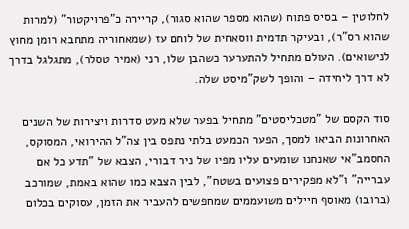לחלוטין – בסיס פתוח (שהוא מספר שהוא סגור), קריירה כ"פרויקטור" (למרות שהוא רס"ר), ובעיקר תדמית ווסאחית של לוחם עז (שמאחוריה מתחבא רומן מחוץ לנישואים). העולם מתחיל להתערער כשהבן שלו, רני (אמיר טסלר), מתגלגל בדרך לא דרך ליחידה – והופך לשק"מיסט שלה.

סוד הקסם של "מטכליסטים" מתחיל בפער שלא מעט סדרות ויצירות של השנים האחרונות הביאו למסך, הפער הכמעט בלתי נתפס בין צה"ל ההירואי, המסוקס, החסמב"אי שאנחנו שומעים עליו מפיו של ניר דבורי, הצבא של "תדע כל אם עברייה" ו"לא מפקירים פצועים בשטח", לבין הצבא כמו שהוא באמת, שמורכב (ברובו) מאוסף חיילים משועממים שמחפשים להעביר את הזמן, עסוקים בכלום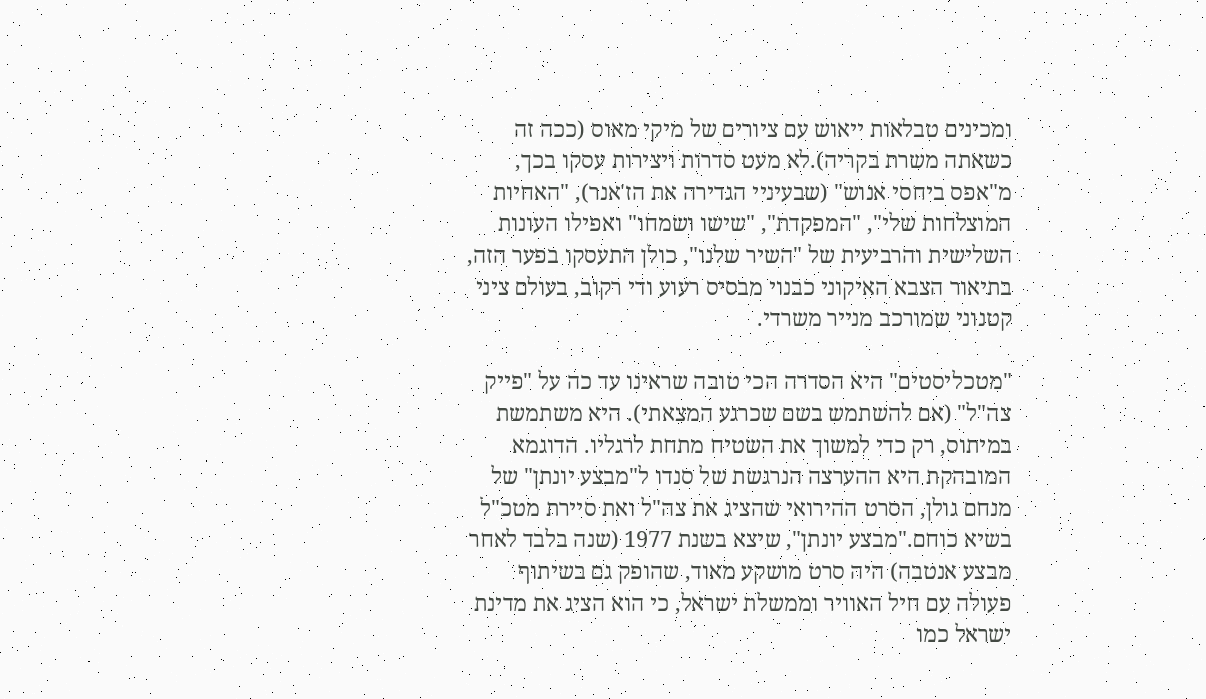ומכינים טבלאות ייאוש עם ציורים של מיקי מאוס (ככה זה כשאתה משרת בקריה).לא מעט סדרות ויצירות עסקו בכך, מ"אפס ביחסי אנוש" (שבעיניי הגדירה את הז'אנר), "האחיות המוצלחות שלי", "המפקדת", "שישו ושמחו" ואפילו העונות השלישית והרביעית של "השיר שלנו", כולן התעסקו בפער הזה, בתיאור הצבא האיקוני כבנוי מבסיס רעוע ודי רקוב, בעולם ציני קטנוני שמורכב מנייר משרדי.

"מטכליסטים" היא הסדרה הכי טובה שראינו עד כה על "פייק צה"ל" (אם להשתמש בשם שכרגע המצאתי). היא משתמשת במיתוס, רק כדי למשוך את השטיח מתחת לרגליו. הדוגמא המובהקת היא ההערצה הנרגשת של סנדו ל"מבצע יונתן" של מנחם גולן, הסרט ההירואי שהציג את צה"ל ואת סיירת מטכ"ל בשיא כוחם."מבצע יונתן", שיצא בשנת 1977 (שנה בלבד לאחר מבצע אנטבה) היה סרט מושקע מאוד, שהופק גם בשיתוף פעולה עם חיל האוויר וממשלת ישראל, כי הוא הציג את מדינת ישראל כמו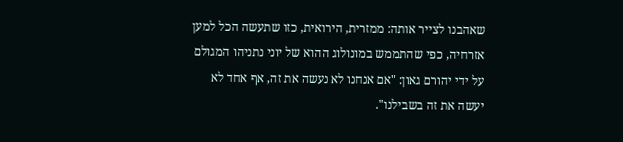שאהבנו לצייר אותה: ממזרית, הירואית, כזו שתעשה הכל למען אזרחיה, כפי שהתממש במונולוג ההוא של יוני נתניהו המגולם על ידי יהורם גאון: "אם אנחנו לא נעשה את זה, אף אחד לא יעשה את זה בשבילנו".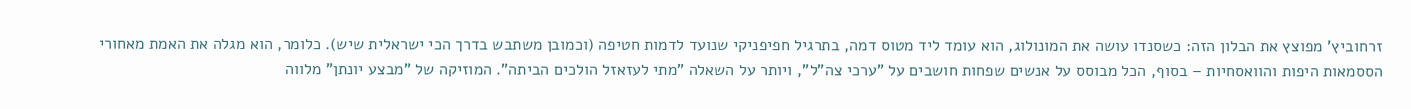זרחוביץ' מפוצץ את הבלון הזה: כשסנדו עושה את המונולוג, הוא עומד ליד מטוס דמה, בתרגיל חפיפניקי שנועד לדמות חטיפה (וכמובן משתבש בדרך הכי ישראלית שיש). כלומר, הוא מגלה את האמת מאחורי הססמאות היפות והוואסחיות – בסוף, הכל מבוסס על אנשים שפחות חושבים על "ערכי צה"ל", ויותר על השאלה "מתי לעזאזל הולכים הביתה". המוזיקה של "מבצע יונתן" מלווה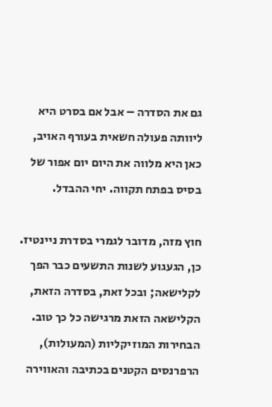גם את הסדרה – אבל אם בסרט היא ליוותה פעולה חשאית בעורף האויב, כאן היא מלווה את היום יום אפור של בסיס בפתח תקווה. יחי ההבדל.

חוץ מזה, מדובר לגמרי בסדרת ניינטיז. כן, הגעגוע לשנות התשעים כבר הפך לקלישאה; ובכל זאת, בסדרה הזאת, הקלישאה הזאת מרגישה כל כך טוב. הבחירות המוזיקליות (המעולות), הרפרנסים הקטנים בכתיבה והאווירה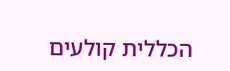הכללית קולעים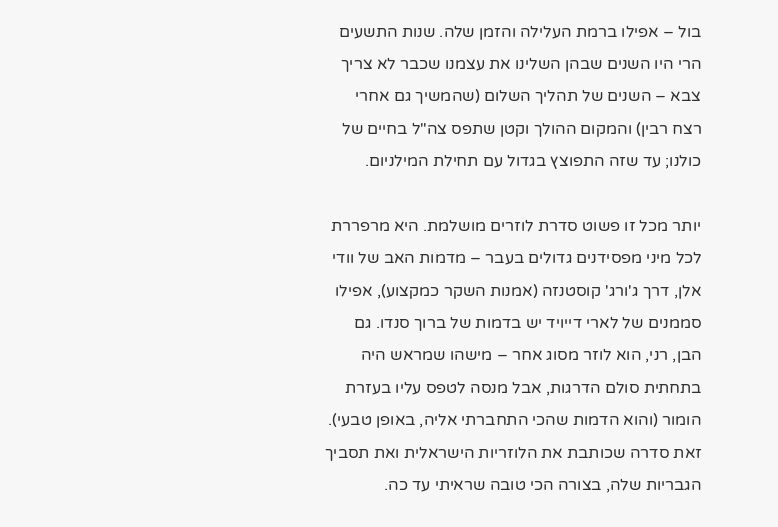בול – אפילו ברמת העלילה והזמן שלה. שנות התשעים הרי היו השנים שבהן השלינו את עצמנו שכבר לא צריך צבא – השנים של תהליך השלום (שהמשיך גם אחרי רצח רבין) והמקום ההולך וקטן שתפס צה"ל בחיים של כולנו; עד שזה התפוצץ בגדול עם תחילת המילניום.

יותר מכל זו פשוט סדרת לוזרים מושלמת. היא מרפררת לכל מיני מפסידנים גדולים בעבר – מדמות האב של וודי אלן, דרך ג'ורג' קוסטנזה (אמנות השקר כמקצוע), אפילו סממנים של לארי דייויד יש בדמות של ברוך סנדו. גם הבן, רני, הוא לוזר מסוג אחר – מישהו שמראש היה בתחתית סולם הדרגות, אבל מנסה לטפס עליו בעזרת הומור (והוא הדמות שהכי התחברתי אליה, באופן טבעי). זאת סדרה שכותבת את הלוזריות הישראלית ואת תסביך הגבריות שלה, בצורה הכי טובה שראיתי עד כה.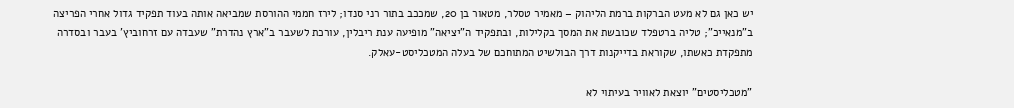יש כאן גם לא מעט הברקות ברמת הליהוק – מאמיר טסלר, מטאור בן 20, שמככב בתור רני סנדו; לירז חממי ההורסת שמביאה אותה בעוד תפקיד גדול אחרי הפריצה ב"מנאייכ"; טליה ברטפלד שכובשת את המסך בקלילות, ובתפקיד ה"יציאה" מופיעה ענת ריבלין, עורכת לשעבר ב"ארץ נהדרת" שעבדה עם זרחוביץ' בעבר ובסדרה מתפקדת כאשתו, שקוראת בדייקנות דרך הבולשיט המתוחכם של בעלה המטכליסט-עאלק.

"מטכליסטים" יוצאת לאוויר בעיתוי לא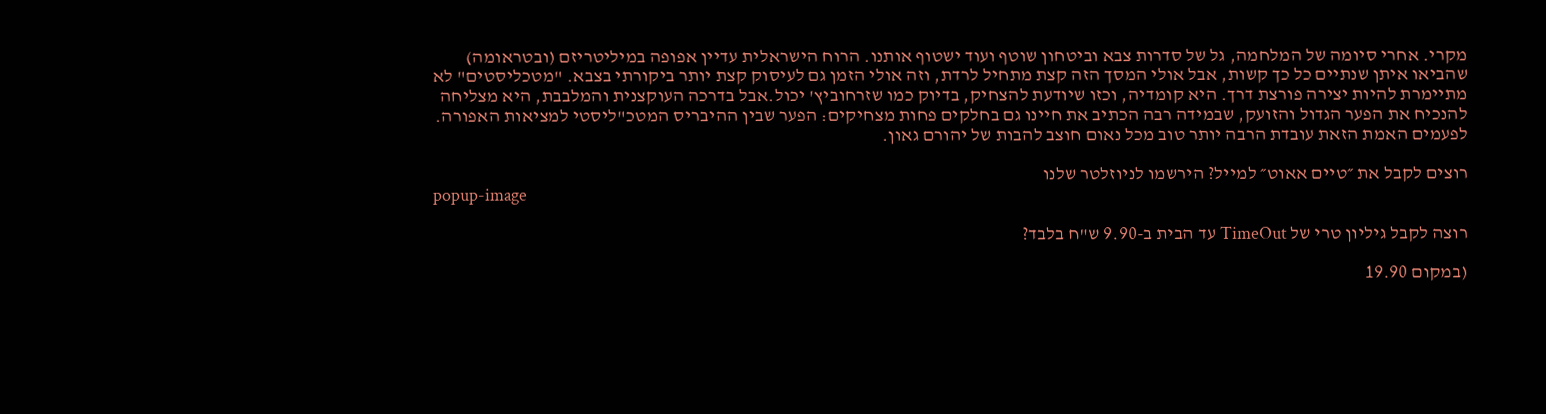מקרי. אחרי סיומה של המלחמה, גל של סדרות צבא וביטחון שוטף ועוד ישטוף אותנו. הרוח הישראלית עדיין אפופה במיליטריזם (ובטראומה) שהביאו איתן שנתיים כל כך קשות, אבל אולי המסך הזה קצת מתחיל לרדת, וזה אולי הזמן גם לעיסוק קצת יותר ביקורתי בצבא. "מטכליסטים" לא מתיימרת להיות יצירה פורצת דרך. היא קומדיה, וכזו שיודעת להצחיק, בדיוק כמו שזרחוביץ' יכול.אבל בדרכה העוקצנית והמלבבת, היא מצליחה להנכיח את הפער הגדול והזועק, שבמידה רבה הכתיב את חיינו גם בחלקים פחות מצחיקים: הפער שבין ההיבריס המטכ"ליסטי למציאות האפורה. לפעמים האמת הזאת עובדת הרבה יותר טוב מכל נאום חוצב להבות של יהורם גאון.

רוצים לקבל את ״טיים אאוט״ למייל? הירשמו לניוזלטר שלנו
popup-image

רוצה לקבל גיליון טרי של TimeOut עד הבית ב-9.90 ש"ח בלבד?

(במקום 19.90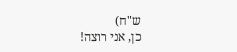ש"ח)
כן, אני רוצה!